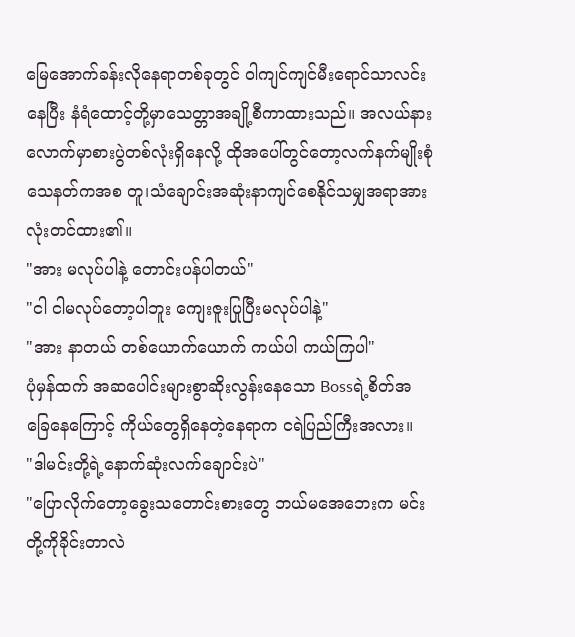မြေအောက်ခန်းလိုနေရာတစ်ခုတွင် ဝါကျင်ကျင်မီးရောင်သာလင်းနေပြီး နံရံထောင့်တို့မှာသေတ္တာအချို့စီကာထားသည်။ အလယ်နားလောက်မှာစားပွဲတစ်လုံးရှိနေလို့ ထိုအပေါ်တွင်တော့လက်နက်မျိုးစုံ သေနတ်ကအစ တူ၊သံချောင်းအဆုံးနာကျင်စေနိုင်သမျှအရာအားလုံးတင်ထား၏။
"အား မလုပ်ပါနဲ့ တောင်းပန်ပါတယ်"
"ငါ ငါမလုပ်တော့ပါဘူး ကျေးဇူးပြုပြီးမလုပ်ပါနဲ့"
"အား နာတယ် တစ်ယောက်ယောက် ကယ်ပါ ကယ်ကြပါ"
ပုံမှန်ထက် အဆပေါင်းများစွာဆိုးလွန်းနေသော Bossရဲ့စိတ်အခြေနေကြောင့် ကိုယ်တွေရှိနေတဲ့နေရာက ငရဲပြည်ကြီးအလား။
"ဒါမင်းတို့ရဲ့နောက်ဆုံးလက်ချောင်းပဲ"
"ပြောလိုက်တော့ခွေးသတောင်းစားတွေ ဘယ်မအေဘေးက မင်းတို့ကိုခိုင်းတာလဲ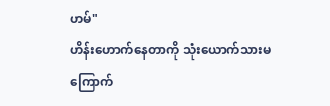ဟမ်"
ဟိန်းဟောက်နေတာကို သုံးယောက်သားမကြောက်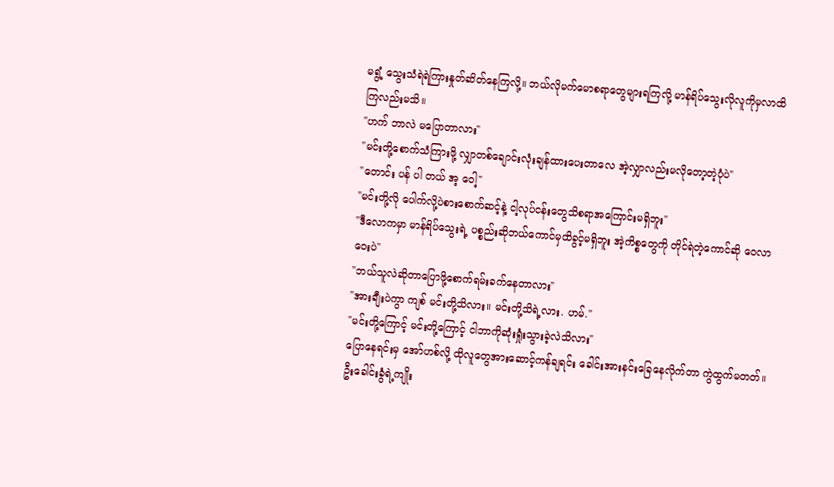မရွံ့ သွေးသံရဲရဲကြားနှုတ်ဆိတ်နေကြလို့။ ဘယ်လိုမက်မောစရာတွေများရကြလို့ မာန်ရိပ်သွေးလိုလူကိုမှလာထိကြလည်းမသိ။
"ဟက် ဘာလဲ မပြောတာလား"
"မင်းတို့စောက်သံကြားဖို့ လျှာတစ်ချောင်းလုံးချန်ထားပေးတာလေ အဲ့လျှာလည်းမလိုတော့တဲ့ပုံပဲ"
"တောင်း ပန် ပါ တယ် အ့ ဝေါ့"
"မင်းတို့လို ပေါက်လို့ပဲစားစောက်ဆင့်နဲ့ ငါ့လုပ်ငန်းတွေသိစရာအကြောင်းမရှိဘူး"
"ဒီလောကမှာ မာန်ရိပ်သွေးရဲ့ ပစ္စည်းဆိုဘယ်ကောင်မှထိခွင့်မရှိဘူး အဲ့ကိစ္စတွေကို တိုင်ရဲတဲ့ကောင်ဆို ဝေလာဝေးပဲ"
"ဘယ်သူလဲဆိုတာပြောဖို့စောက်ရမ်းခက်နေတာလား"
"အားချီးပဲကွာ ကျစ် မင်းတို့သိလား။ မင်းတို့သိရဲ့လား. ဟမ်."
"မင်းတို့ကြောင့် မင်းတို့ကြောင့် ငါဘာကိုဆုံးရှုံးသွားခဲ့လဲသိလား"
ပြောနေရင်းမှ အော်ဟစ်လို့ ထိုလူတွေအားဆောင့်ကန်ချရင်း ခေါင်းအားနင်းခြေနေလိုက်တာ ကွဲထွက်မတတ်။ ဦးခေါင်းခွံရဲ့ကျိုး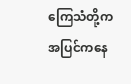ကြေသံတို့ကအပြင်ကနေ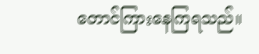တောင်ကြားနေကြရသည်။